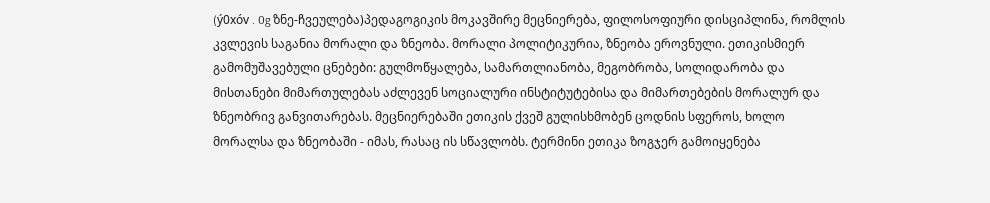(ý0xóv . 0g ზნე-ჩვეულება)პედაგოგიკის მოკავშირე მეცნიერება, ფილოსოფიური დისციპლინა, რომლის კვლევის საგანია მორალი და ზნეობა. მორალი პოლიტიკურია, ზნეობა ეროვნული. ეთიკისმიერ გამომუშავებული ცნებები: გულმოწყალება, სამართლიანობა, მეგობრობა, სოლიდარობა და მისთანები მიმართულებას აძლევენ სოციალური ინსტიტუტებისა და მიმართებების მორალურ და ზნეობრივ განვითარებას. მეცნიერებაში ეთიკის ქვეშ გულისხმობენ ცოდნის სფეროს, ხოლო მორალსა და ზნეობაში - იმას, რასაც ის სწავლობს. ტერმინი ეთიკა ზოგჯერ გამოიყენება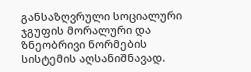განსაზღვრული სოციალური ჯგუფის მორალური და ზნეობრივი ნორმების სისტემის აღსანიშნავად.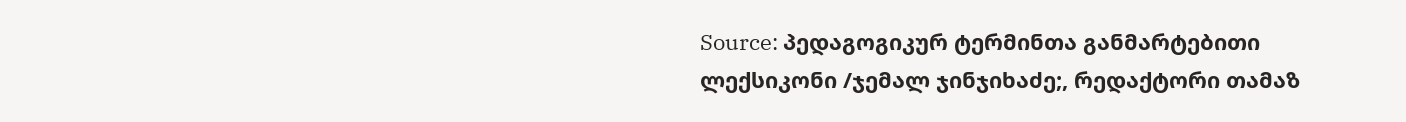Source: პედაგოგიკურ ტერმინთა განმარტებითი ლექსიკონი /ჯემალ ჯინჯიხაძე;, რედაქტორი თამაზ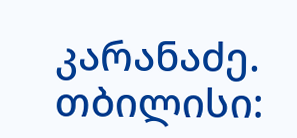კარანაძე. თბილისი: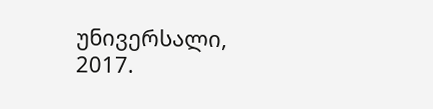უნივერსალი, 2017.